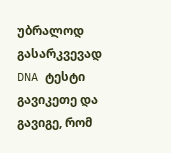უბრალოდ გასარკვევად DNA ტესტი გავიკეთე და გავიგე, რომ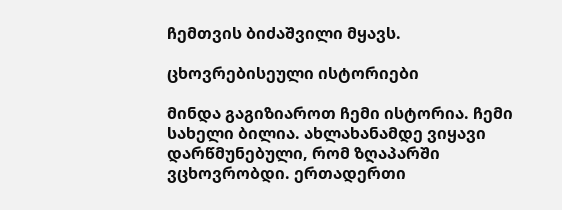ჩემთვის ბიძაშვილი მყავს.

ცხოვრებისეული ისტორიები

მინდა გაგიზიაროთ ჩემი ისტორია. ჩემი სახელი ბილია. ახლახანამდე ვიყავი დარწმუნებული, რომ ზღაპარში ვცხოვრობდი. ერთადერთი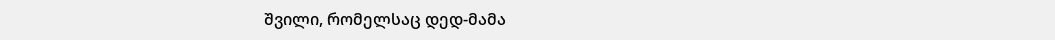შვილი, რომელსაც დედ-მამა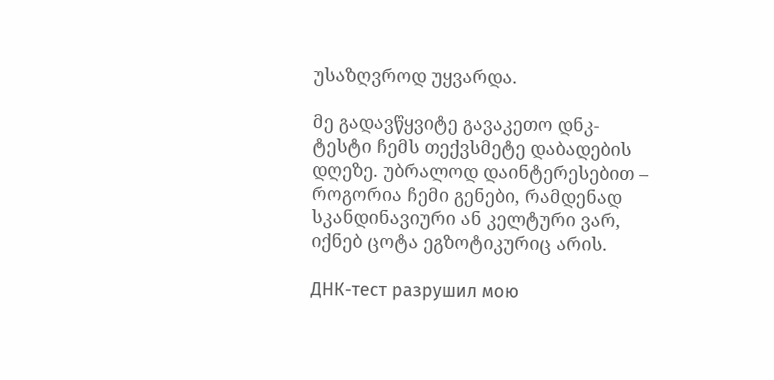უსაზღვროდ უყვარდა.

მე გადავწყვიტე გავაკეთო დნკ-ტესტი ჩემს თექვსმეტე დაბადების დღეზე. უბრალოდ დაინტერესებით – როგორია ჩემი გენები, რამდენად სკანდინავიური ან კელტური ვარ, იქნებ ცოტა ეგზოტიკურიც არის.

ДНК-тест разрушил мою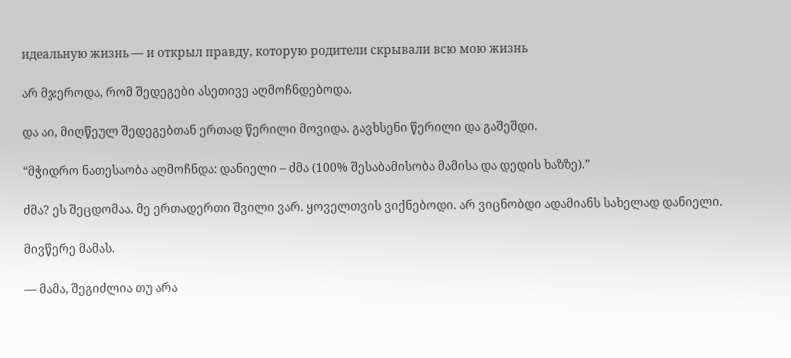идеальную жизнь — и открыл правду, которую родители скрывали всю мою жизнь

არ მჯეროდა, რომ შედეგები ასეთივე აღმოჩნდებოდა.

და აი, მიღწეულ შედეგებთან ერთად წერილი მოვიდა. გავხსენი წერილი და გაშეშდი.

“მჭიდრო ნათესაობა აღმოჩნდა: დანიელი – ძმა (100% შესაბამისობა მამისა და დედის ხაზზე).”

ძმა? ეს შეცდომაა. მე ერთადერთი შვილი ვარ. ყოველთვის ვიქნებოდი. არ ვიცნობდი ადამიანს სახელად დანიელი.

მივწერე მამას.

— მამა, შეგიძლია თუ არა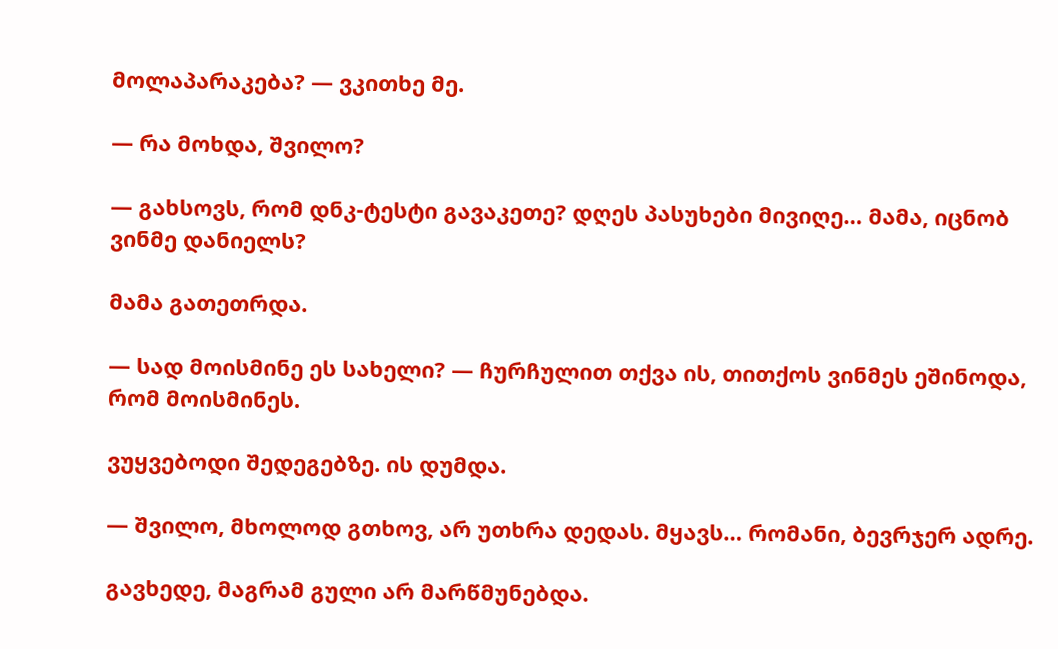მოლაპარაკება? — ვკითხე მე.

— რა მოხდა, შვილო?

— გახსოვს, რომ დნკ-ტესტი გავაკეთე? დღეს პასუხები მივიღე… მამა, იცნობ ვინმე დანიელს?

მამა გათეთრდა.

— სად მოისმინე ეს სახელი? — ჩურჩულით თქვა ის, თითქოს ვინმეს ეშინოდა, რომ მოისმინეს.

ვუყვებოდი შედეგებზე. ის დუმდა.

— შვილო, მხოლოდ გთხოვ, არ უთხრა დედას. მყავს… რომანი, ბევრჯერ ადრე.

გავხედე, მაგრამ გული არ მარწმუნებდა.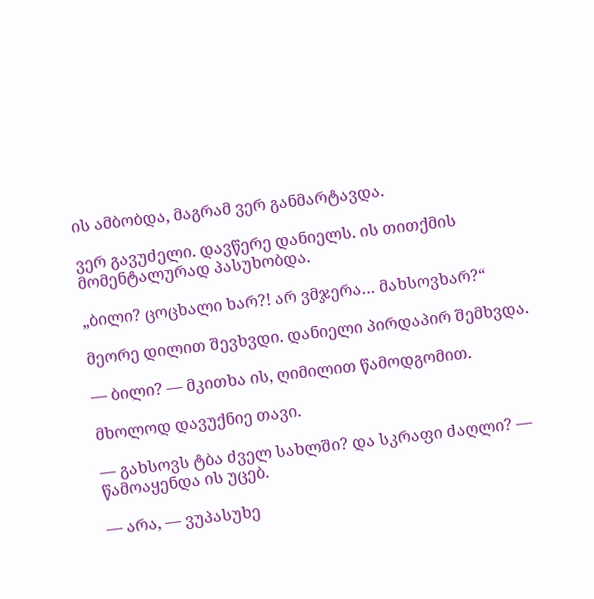ის ამბობდა, მაგრამ ვერ განმარტავდა.

ვერ გავუძელი. დავწერე დანიელს. ის თითქმის მომენტალურად პასუხობდა.

„ბილი? ცოცხალი ხარ?! არ ვმჯერა… მახსოვხარ?“

მეორე დილით შევხვდი. დანიელი პირდაპირ შემხვდა.

— ბილი? — მკითხა ის, ღიმილით წამოდგომით.

მხოლოდ დავუქნიე თავი.

— გახსოვს ტბა ძველ სახლში? და სკრაფი ძაღლი? — წამოაყენდა ის უცებ.

— არა, — ვუპასუხე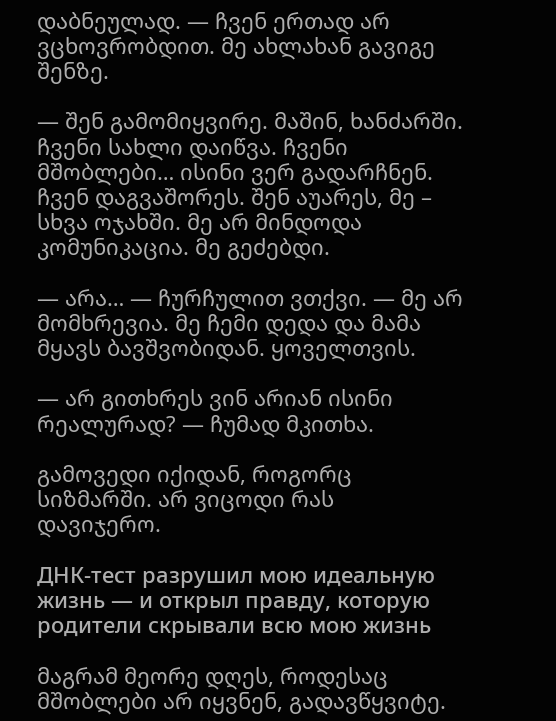დაბნეულად. — ჩვენ ერთად არ ვცხოვრობდით. მე ახლახან გავიგე შენზე.

— შენ გამომიყვირე. მაშინ, ხანძარში. ჩვენი სახლი დაიწვა. ჩვენი მშობლები… ისინი ვერ გადარჩნენ. ჩვენ დაგვაშორეს. შენ აუარეს, მე – სხვა ოჯახში. მე არ მინდოდა კომუნიკაცია. მე გეძებდი.

— არა… — ჩურჩულით ვთქვი. — მე არ მომხრევია. მე ჩემი დედა და მამა მყავს ბავშვობიდან. ყოველთვის.

— არ გითხრეს ვინ არიან ისინი რეალურად? — ჩუმად მკითხა.

გამოვედი იქიდან, როგორც სიზმარში. არ ვიცოდი რას დავიჯერო.

ДНК-тест разрушил мою идеальную жизнь — и открыл правду, которую родители скрывали всю мою жизнь

მაგრამ მეორე დღეს, როდესაც მშობლები არ იყვნენ, გადავწყვიტე.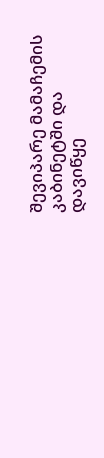შევიპარე მამაჩემის კაბინეტში და დავიწყე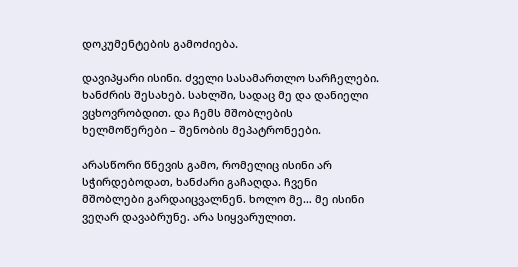დოკუმენტების გამოძიება.

დავიპყარი ისინი. ძველი სასამართლო სარჩელები. ხანძრის შესახებ. სახლში, სადაც მე და დანიელი ვცხოვრობდით. და ჩემს მშობლების ხელმოწერები – შენობის მეპატრონეები.

არასწორი წნევის გამო, რომელიც ისინი არ სჭირდებოდათ, ხანძარი გაჩაღდა. ჩვენი მშობლები გარდაიცვალნენ. ხოლო მე… მე ისინი ვეღარ დავაბრუნე. არა სიყვარულით.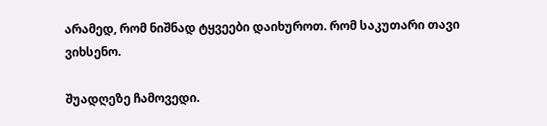არამედ, რომ ნიშნად ტყვეები დაიხუროთ. რომ საკუთარი თავი ვიხსენო.

შუადღეზე ჩამოვედი.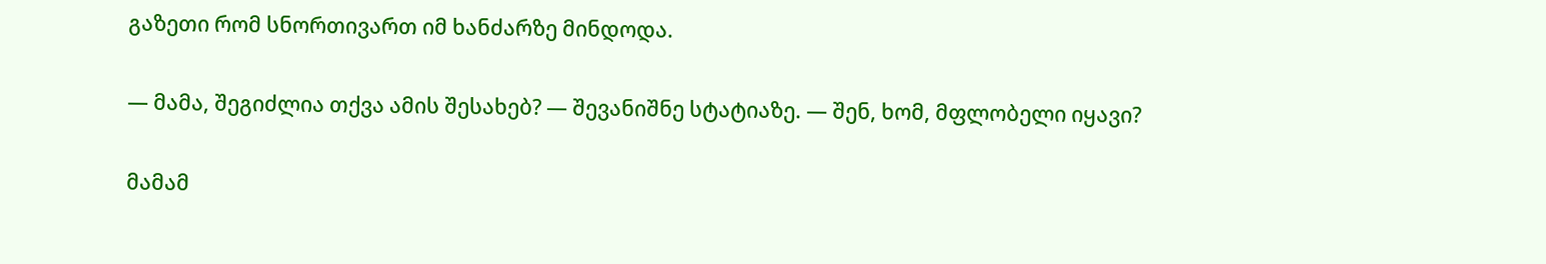გაზეთი რომ სნორთივართ იმ ხანძარზე მინდოდა.

— მამა, შეგიძლია თქვა ამის შესახებ? — შევანიშნე სტატიაზე. — შენ, ხომ, მფლობელი იყავი?

მამამ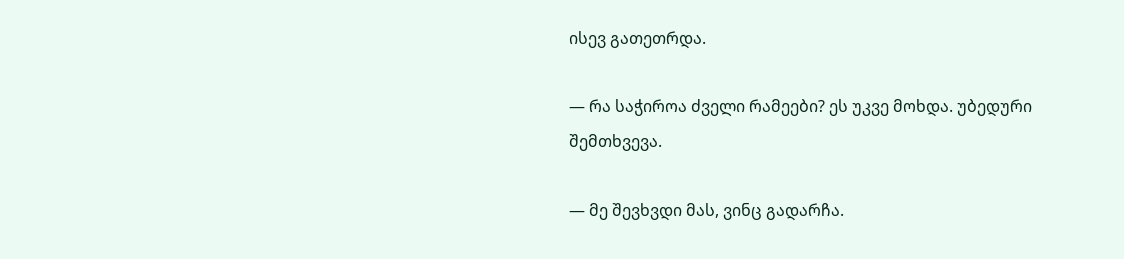ისევ გათეთრდა.

— რა საჭიროა ძველი რამეები? ეს უკვე მოხდა. უბედური შემთხვევა.

— მე შევხვდი მას, ვინც გადარჩა.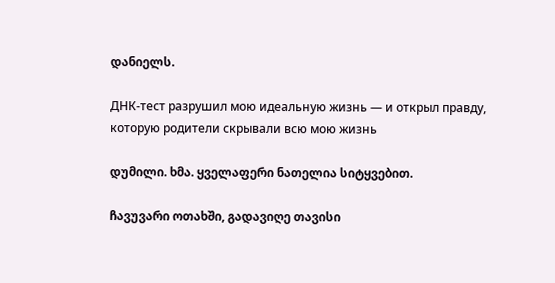დანიელს.

ДНК-тест разрушил мою идеальную жизнь — и открыл правду, которую родители скрывали всю мою жизнь

დუმილი. ხმა. ყველაფერი ნათელია სიტყვებით.

ჩავუვარი ოთახში, გადავიღე თავისი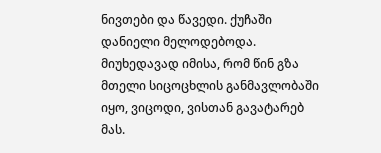ნივთები და წავედი. ქუჩაში დანიელი მელოდებოდა. მიუხედავად იმისა, რომ წინ გზა მთელი სიცოცხლის განმავლობაში იყო, ვიცოდი, ვისთან გავატარებ მას.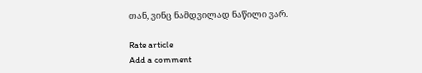თან, ვინც ნამდვილად ნაწილი ვარ.

Rate article
Add a comment